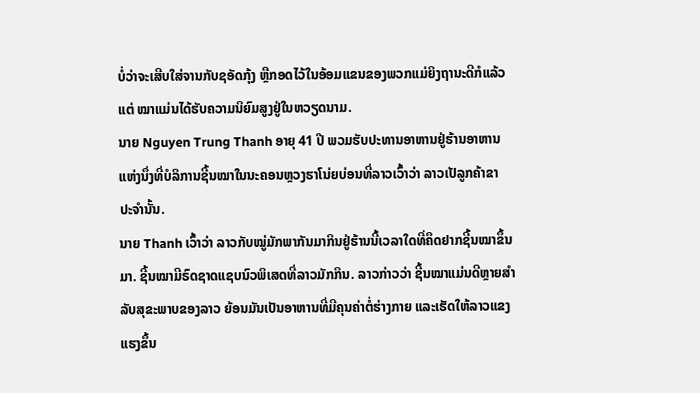ບໍ່ວ່າຈະເສີບໃສ່ຈານກັບຊອັດກຸ້ງ ຫຼືກອດໄວ້ໃນອ້ອມແຂນຂອງພວກແມ່ຍິງຖານະດີກໍແລ້ວ
ແຕ່ ໝາແມ່ນໄດ້ຮັບຄວາມນິຍົມສູງຢູ່ໃນຫວຽດນາມ.
ນາຍ Nguyen Trung Thanh ອາຍຸ 41 ປີ ພວມຮັບປະທານອາຫານຢູ່ຮ້ານອາຫານ
ແຫ່ງນຶ່ງທີ່ບໍລິການຊີ້ນໝາໃນນະຄອນຫຼວງຮາໂນ່ຍບ່ອນທີ່ລາວເວົ້າວ່າ ລາວເປັລູກຄ້າຂາ
ປະຈຳນັ້ນ.
ນາຍ Thanh ເວົ້າວ່າ ລາວກັບໝູ່ມັກພາກັນມາກິນຢູ່ຮ້ານນີ້ເວລາໃດທີ່ຄຶດຢາກຊີ້ນໝາຂຶ້ນ
ມາ. ຊີ້ນໝາມີຣົດຊາດແຊບນົວພິເສດທີ່ລາວມັກກິນ. ລາວກ່າວວ່າ ຊີ້ນໝາແມ່ນດີຫຼາຍສຳ
ລັບສຸຂະພາບຂອງລາວ ຍ້ອນມັນເປັນອາຫານທີ່ມີຄຸນຄ່າຕໍ່ຮ່າງກາຍ ແລະເຮັດໃຫ້ລາວແຂງ
ແຮງຂຶ້ນ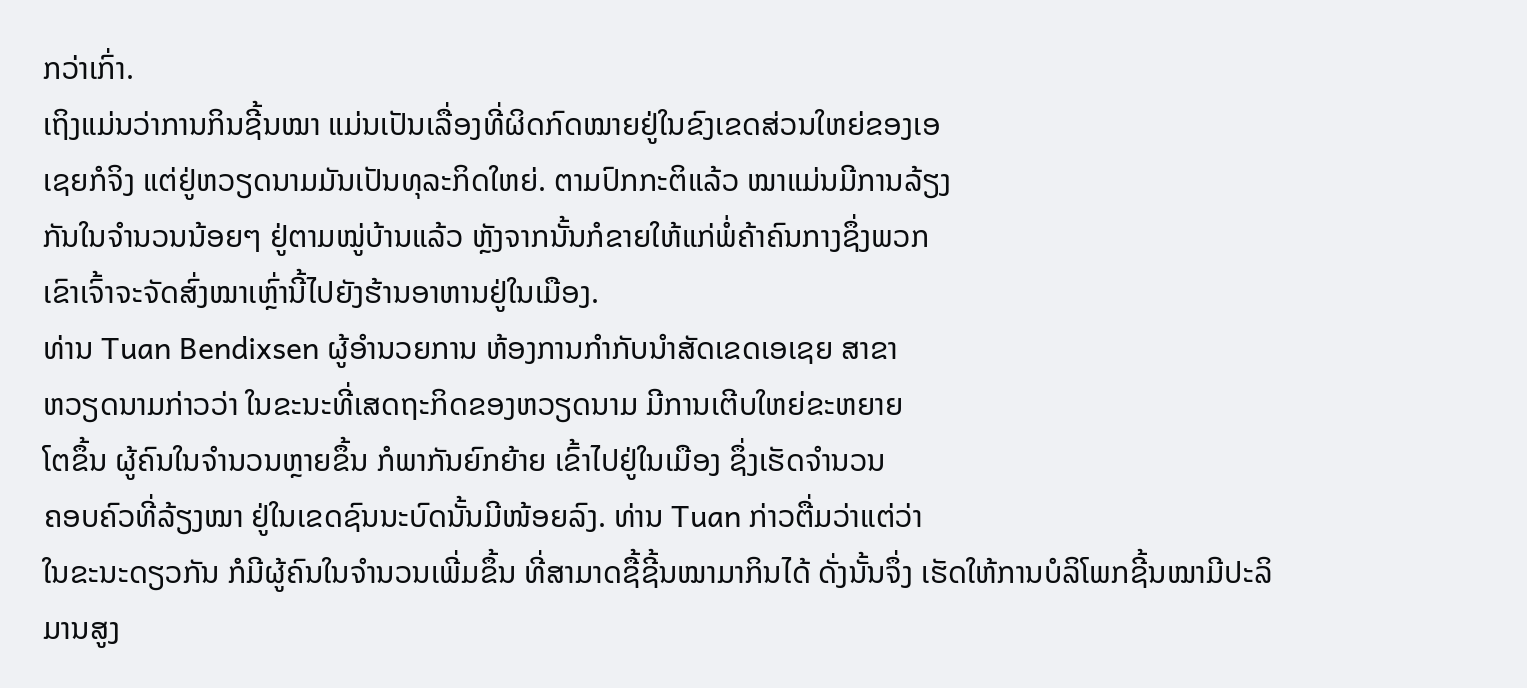ກວ່າເກົ່າ.
ເຖິງແມ່ນວ່າການກິນຊີ້ນໝາ ແມ່ນເປັນເລື່ອງທີ່ຜິດກົດໝາຍຢູ່ໃນຂົງເຂດສ່ວນໃຫຍ່ຂອງເອ
ເຊຍກໍຈິງ ແຕ່ຢູ່ຫວຽດນາມມັນເປັນທຸລະກິດໃຫຍ່. ຕາມປົກກະຕິແລ້ວ ໝາແມ່ນມີການລ້ຽງ
ກັນໃນຈຳນວນນ້ອຍໆ ຢູ່ຕາມໝູ່ບ້ານແລ້ວ ຫຼັງຈາກນັ້ນກໍຂາຍໃຫ້ແກ່ພໍ່ຄ້າຄົນກາງຊຶ່ງພວກ
ເຂົາເຈົ້າຈະຈັດສົ່ງໝາເຫຼົ່ານີ້ໄປຍັງຮ້ານອາຫານຢູ່ໃນເມືອງ.
ທ່ານ Tuan Bendixsen ຜູ້ອຳນວຍການ ຫ້ອງການກຳກັບນຳສັດເຂດເອເຊຍ ສາຂາ
ຫວຽດນາມກ່າວວ່າ ໃນຂະນະທີ່ເສດຖະກິດຂອງຫວຽດນາມ ມີການເຕີບໃຫຍ່ຂະຫຍາຍ
ໂຕຂຶ້ນ ຜູ້ຄົນໃນຈຳນວນຫຼາຍຂຶ້ນ ກໍພາກັນຍົກຍ້າຍ ເຂົ້າໄປຢູ່ໃນເມືອງ ຊຶ່ງເຮັດຈຳນວນ
ຄອບຄົວທີ່ລ້ຽງໝາ ຢູ່ໃນເຂດຊົນນະບົດນັ້ນມີໜ້ອຍລົງ. ທ່ານ Tuan ກ່າວຕື່ມວ່າແຕ່ວ່າ
ໃນຂະນະດຽວກັນ ກໍມີຜູ້ຄົນໃນຈຳນວນເພີ່ມຂຶ້ນ ທີ່ສາມາດຊື້ຊີ້ນໝາມາກິນໄດ້ ດັ່ງນັ້ນຈຶ່ງ ເຮັດໃຫ້ການບໍລິໂພກຊີ້ນໝາມີປະລິມານສູງ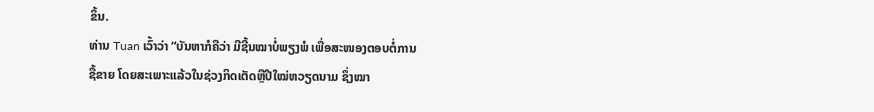ຂຶ້ນ.
ທ່ານ Tuan ເວົ້າວ່າ “ບັນຫາກໍຄືວ່າ ມີຊີ້ນໝາບໍ່ພຽງພໍ ເພື່ອສະໜອງຕອບຕໍ່ການ
ຊື້ຂາຍ ໂດຍສະເພາະແລ້ວໃນຊ່ວງກິດເຕັດຫຼືປີໃໝ່ຫວຽດນາມ ຊຶ່ງໝາ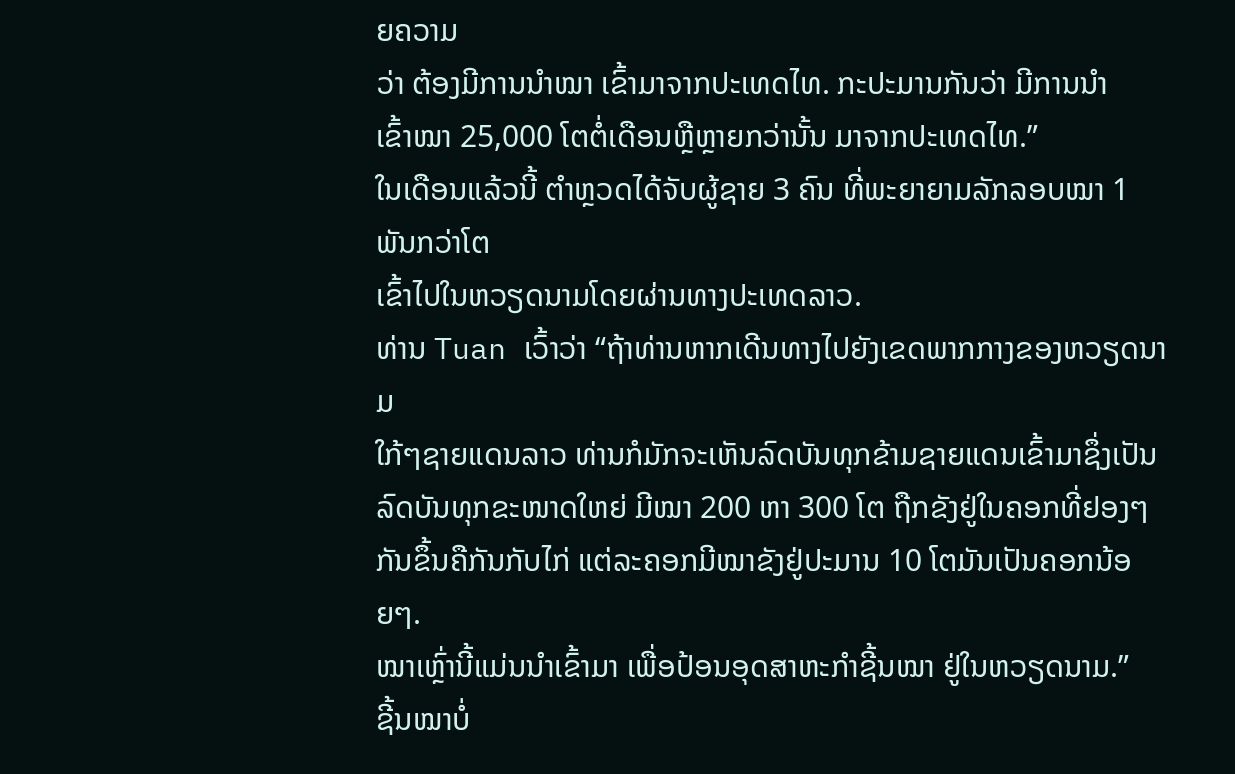ຍຄວາມ
ວ່າ ຕ້ອງມີການນຳໝາ ເຂົ້າມາຈາກປະເທດໄທ. ກະປະມານກັນວ່າ ມີການນຳ
ເຂົ້າໝາ 25,000 ໂຕຕໍ່ເດືອນຫຼືຫຼາຍກວ່ານັ້ນ ມາຈາກປະເທດໄທ.”
ໃນເດືອນແລ້ວນີ້ ຕຳຫຼວດໄດ້ຈັບຜູ້ຊາຍ 3 ຄົນ ທີ່ພະຍາຍາມລັກລອບໝາ 1 ພັນກວ່າໂຕ
ເຂົ້າໄປໃນຫວຽດນາມໂດຍຜ່ານທາງປະເທດລາວ.
ທ່ານ Tuan ເວົ້າວ່າ “ຖ້າທ່ານຫາກເດີນທາງໄປຍັງເຂດພາກກາງຂອງຫວຽດນາມ
ໃກ້ໆຊາຍແດນລາວ ທ່ານກໍມັກຈະເຫັນລົດບັນທຸກຂ້າມຊາຍແດນເຂົ້າມາຊຶ່ງເປັນ
ລົດບັນທຸກຂະໜາດໃຫຍ່ ມີໝາ 200 ຫາ 300 ໂຕ ຖືກຂັງຢູ່ໃນຄອກທີ່ຢອງໆ
ກັນຂຶ້ນຄືກັນກັບໄກ່ ແຕ່ລະຄອກມີໝາຂັງຢູ່ປະມານ 10 ໂຕມັນເປັນຄອກນ້ອຍໆ.
ໝາເຫຼົ່ານີ້ແມ່ນນຳເຂົ້າມາ ເພື່ອປ້ອນອຸດສາຫະກຳຊີ້ນໝາ ຢູ່ໃນຫວຽດນາມ.”
ຊີ້ນໝາບໍ່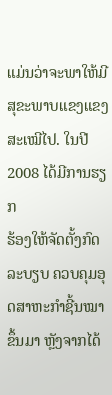ແມ່ນວ່າຈະພາໃຫ້ມີສຸຂະພາບແຂງແຂງສະເໝີໄປ. ໃນປີ 2008 ໄດ້ມີການຮຽກ
ຮ້ອງໃຫ້ຈັດຕັ້ງກົດລະບຽບ ຄວບຄຸມອຸດສາຫະກຳຊີ້ນໝາຂຶ້ນມາ ຫຼັງຈາກໄດ້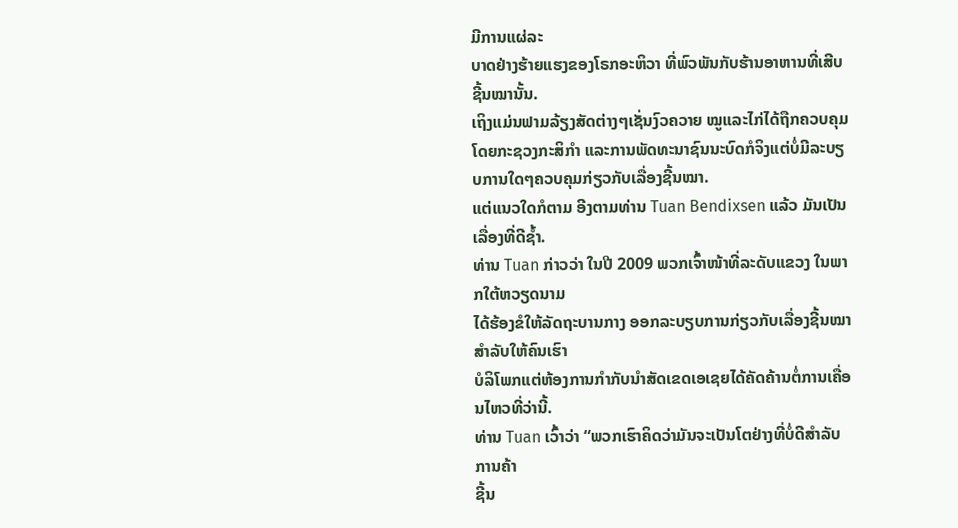ມີການແຜ່ລະ
ບາດຢ່າງຮ້າຍແຮງຂອງໂຣກອະຫິວາ ທີ່ພົວພັນກັບຮ້ານອາຫານທີ່ເສີບຊີ້ນໝານັ້ນ.
ເຖິງແມ່ນຟາມລ້ຽງສັດຕ່າງໆເຊັ່ນງົວຄວາຍ ໝູແລະໄກ່ໄດ້ຖືກຄວບຄຸມໂດຍກະຊວງກະສິກຳ ແລະການພັດທະນາຊົນນະບົດກໍຈິງແຕ່ບໍ່ມີລະບຽບການໃດໆຄວບຄຸມກ່ຽວກັບເລື່ອງຊີ້ນໝາ.
ແຕ່ແນວໃດກໍຕາມ ອີງຕາມທ່ານ Tuan Bendixsen ແລ້ວ ມັນເປັນເລື່ອງທີ່ດີຊໍ້າ.
ທ່ານ Tuan ກ່າວວ່າ ໃນປີ 2009 ພວກເຈົ້າໜ້າທີ່ລະດັບແຂວງ ໃນພາກໃຕ້ຫວຽດນາມ
ໄດ້ຮ້ອງຂໍໃຫ້ລັດຖະບານກາງ ອອກລະບຽບການກ່ຽວກັບເລື່ອງຊີ້ນໝາ ສຳລັບໃຫ້ຄົນເຮົາ
ບໍລິໂພກແຕ່ຫ້ອງການກຳກັບນຳສັດເຂດເອເຊຍໄດ້ຄັດຄ້ານຕໍ່ການເຄື່ອນໄຫວທີ່ວ່ານີ້.
ທ່ານ Tuan ເວົ້າວ່າ “ພວກເຮົາຄິດວ່າມັນຈະເປັນໂຕຢ່າງທີ່ບໍ່ດີສຳລັບການຄ້າ
ຊີ້ນ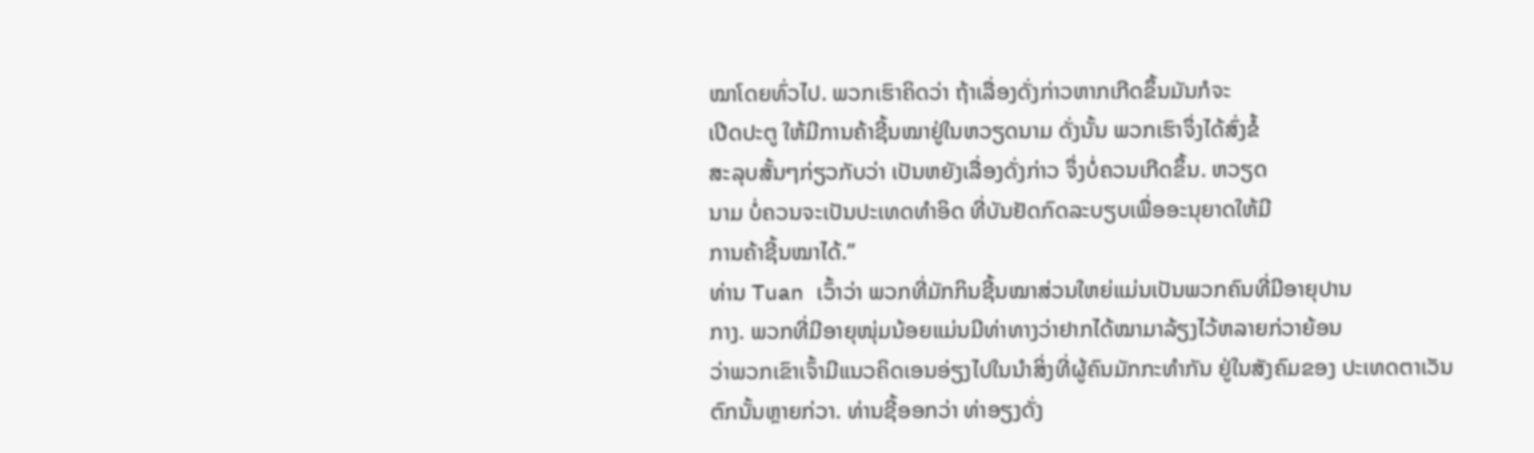ໝາໂດຍທົ່ວໄປ. ພວກເຮົາຄິດວ່າ ຖ້າເລື່ອງດັ່ງກ່າວຫາກເກີດຂຶ້ນມັນກໍຈະ
ເປີດປະຕູ ໃຫ້ມີການຄ້າຊີ້ນໝາຢູ່ໃນຫວຽດນາມ ດັ່ງນັ້ນ ພວກເຮົາຈຶ່ງໄດ້ສົ່ງຂໍ້
ສະລຸບສັ້ນໆກ່ຽວກັບວ່າ ເປັນຫຍັງເລື່ອງດັ່ງກ່າວ ຈຶ່ງບໍ່ຄວນເກີດຂຶ້ນ. ຫວຽດ
ນາມ ບໍ່ຄວນຈະເປັນປະເທດທຳອິດ ທີ່ບັນຢັດກົດລະບຽບເພື່ອອະນຸຍາດໃຫ້ມີ
ການຄ້າຊີ້ນໝາໄດ້.”
ທ່ານ Tuan ເວົ້າວ່າ ພວກທີ່ມັກກິນຊີ້ນໝາສ່ວນໃຫຍ່ແມ່ນເປັນພວກຄົນທີ່ມີອາຍຸປານ
ກາງ. ພວກທີ່ມີອາຍຸໜຸ່ມນ້ອຍແມ່ນມີທ່າທາງວ່າຢາກໄດ້ໝາມາລ້ຽງໄວ້ຫລາຍກ່ວາຍ້ອນ
ວ່າພວກເຂົາເຈົ້າມີແນວຄິດເອນອ່ຽງໄປໃນນໍາສິ່ງທີ່ຜູ້ຄົນມັກກະທຳກັນ ຢູ່ໃນສັງຄົມຂອງ ປະເທດຕາເວັນຕົກນັ້ນຫຼາຍກ່ວາ. ທ່ານຊີ້ອອກວ່າ ທ່າອຽງດັ່ງ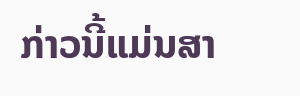ກ່າວນີ້ແມ່ນສາ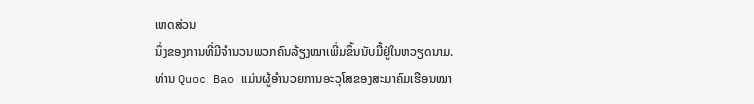ເຫດສ່ວນ
ນຶ່ງຂອງການທີ່ມີຈຳນວນພວກຄົນລ້ຽງໝາເພີ່ມຂຶ້ນນັບມື້ຢູ່ໃນຫວຽດນາມ.
ທ່ານ Quoc Bao ແມ່ນຜູ້ອຳນວຍການອະວຸໂສຂອງສະມາຄົມເຮືອນໝາ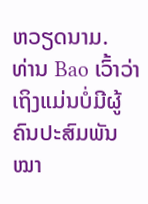ຫວຽດນາມ.
ທ່ານ Bao ເວົ້າວ່າ ເຖິງແມ່ນບໍ່ມີຜູ້ຄົນປະສົມພັນໝາ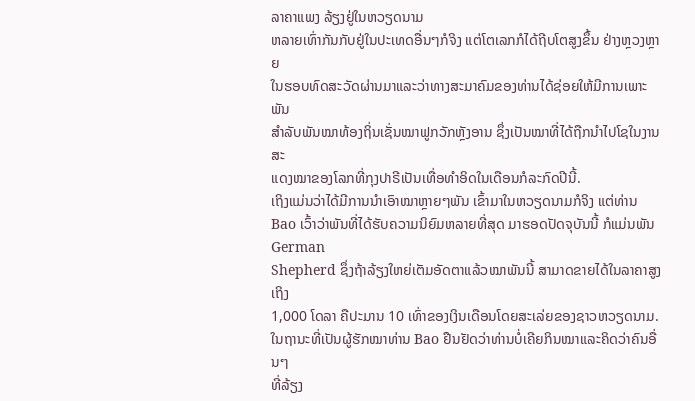ລາຄາແພງ ລ້ຽງຢູ່ໃນຫວຽດນາມ
ຫລາຍເທົ່າກັນກັບຢູ່ໃນປະເທດອື່ນໆກໍຈິງ ແຕ່ໂຕເລກກໍໄດ້ຖີບໂຕສູງຂຶ້ນ ຢ່າງຫຼວງຫຼາຍ
ໃນຮອບທົດສະວັດຜ່ານມາແລະວ່າທາງສະມາຄົມຂອງທ່ານໄດ້ຊ່ອຍໃຫ້ມີການເພາະພັນ
ສຳລັບພັນໝາທ້ອງຖິ່ນເຊັ່ນໝາຟູກວັກຫຼັງອານ ຊຶ່ງເປັນໝາທີ່ໄດ້ຖືກນຳໄປໂຊໃນງານສະ
ແດງໝາຂອງໂລກທີ່ກຸງປາຣີເປັນເທື່ອທຳອິດໃນເດືອນກໍລະກົດປີນີ້.
ເຖິງແມ່ນວ່າໄດ້ມີການນຳເອົາໝາຫຼາຍໆພັນ ເຂົ້າມາໃນຫວຽດນາມກໍຈິງ ແຕ່ທ່ານ Bao ເວົ້າວ່າພັນທີ່ໄດ້ຮັບຄວາມນິຍົມຫລາຍທີ່ສຸດ ມາຮອດປັດຈຸບັນນີ້ ກໍແມ່ນພັນ German
Shepherd ຊຶ່ງຖ້າລ້ຽງໃຫຍ່ເຕັມອັດຕາແລ້ວໝາພັນນີ້ ສາມາດຂາຍໄດ້ໃນລາຄາສູງເຖິງ
1,000 ໂດລາ ຄືປະມານ 10 ເທົ່າຂອງເງິນເດືອນໂດຍສະເລ່ຍຂອງຊາວຫວຽດນາມ.
ໃນຖານະທີ່ເປັນຜູ້ຮັກໝາທ່ານ Bao ຢືນຢັດວ່າທ່ານບໍ່ເຄີຍກິນໝາແລະຄິດວ່າຄົນອື່ນໆ
ທີ່ລ້ຽງ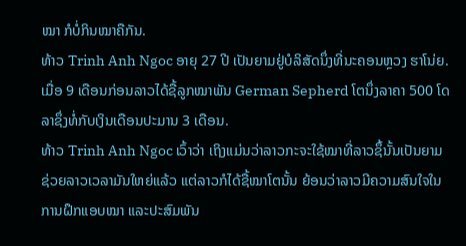ໝາ ກໍບໍ່ກິນໝາຄືກັນ.
ທ້າວ Trinh Anh Ngoc ອາຍຸ 27 ປີ ເປັນຍາມຢູ່ບໍລິສັດນຶ່ງທີ່ນະຄອນຫຼວງ ຮາໂນ່ຍ.
ເມື່ອ 9 ເດືອນກ່ອນລາວໄດ້ຊື້ລູກໝາພັນ German Sepherd ໂຕນຶ່ງລາຄາ 500 ໂດ
ລາຊຶ່ງທໍ່ກັບເງິນເດືອນປະມານ 3 ເດືອນ.
ທ້າວ Trinh Anh Ngoc ເວົ້າວ່າ ເຖິງແມ່ນວ່າລາວກະຈະໃຊ້ໝາທີ່ລາວຊຶ້ນັ້ນເປັນຍາມ
ຊ່ວຍລາວເວລາມັນໃຫຍ່ແລ້ວ ແຕ່ລາວກໍໄດ້ຊື້ໝາໂຕນັ້ນ ຍ້ອນວ່າລາວມີຄວາມສົນໃຈໃນ
ການຝຶກແອບໝາ ແລະປະສົມພັນ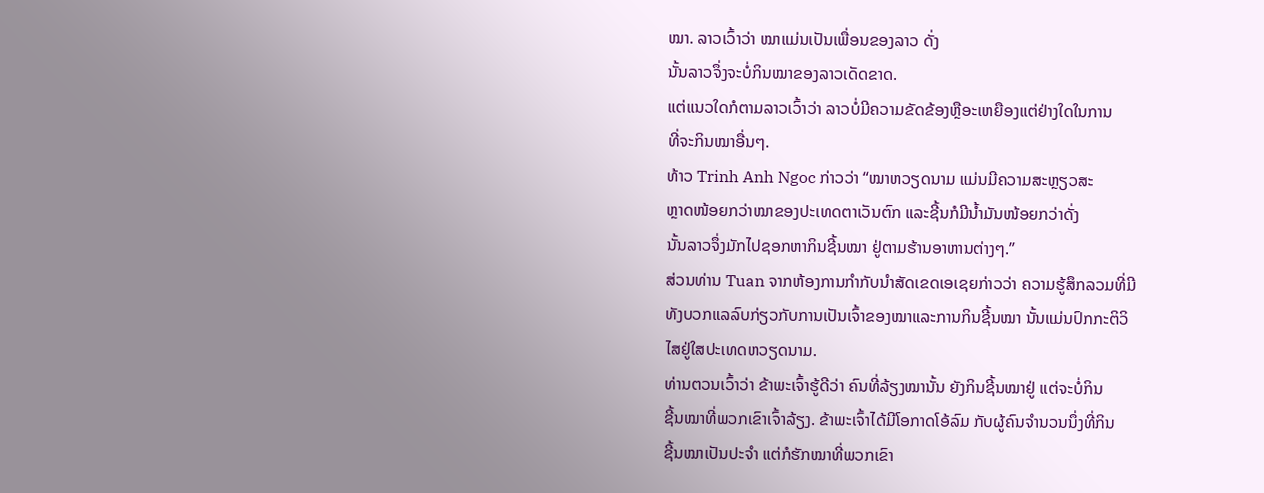ໝາ. ລາວເວົ້າວ່າ ໝາແມ່ນເປັນເພື່ອນຂອງລາວ ດັ່ງ
ນັ້ນລາວຈຶ່ງຈະບໍ່ກິນໝາຂອງລາວເດັດຂາດ.
ແຕ່ແນວໃດກໍຕາມລາວເວົ້າວ່າ ລາວບໍ່ມີຄວາມຂັດຂ້ອງຫຼືອະເຫຍືອງແຕ່ຢ່າງໃດໃນການ
ທີ່ຈະກິນໝາອື່ນໆ.
ທ້າວ Trinh Anh Ngoc ກ່າວວ່າ “ໝາຫວຽດນາມ ແມ່ນມີຄວາມສະຫຼຽວສະ
ຫຼາດໜ້ອຍກວ່າໝາຂອງປະເທດຕາເວັນຕົກ ແລະຊີ້ນກໍມີນໍ້າມັນໜ້ອຍກວ່າດັ່ງ
ນັ້ນລາວຈຶ່ງມັກໄປຊອກຫາກິນຊີ້ນໝາ ຢູ່ຕາມຮ້ານອາຫານຕ່າງໆ.”
ສ່ວນທ່ານ Tuan ຈາກຫ້ອງການກຳກັບນຳສັດເຂດເອເຊຍກ່າວວ່າ ຄວາມຮູ້ສຶກລວມທີ່ມີ
ທັງບວກແລລົບກ່ຽວກັບການເປັນເຈົ້າຂອງໝາແລະການກິນຊີ້ນໝາ ນັ້ນແມ່ນປົກກະຕິວິ
ໄສຢູ່ໃສປະເທດຫວຽດນາມ.
ທ່ານຕວນເວົ້າວ່າ ຂ້າພະເຈົ້າຮູ້ດີວ່າ ຄົນທີ່ລ້ຽງໝານັ້ນ ຍັງກິນຊີ້ນໝາຢູ່ ແຕ່ຈະບໍ່ກິນ
ຊີ້ນໝາທີ່ພວກເຂົາເຈົ້າລ້ຽງ. ຂ້າພະເຈົ້າໄດ້ມີໂອກາດໂອ້ລົມ ກັບຜູ້ຄົນຈຳນວນນຶ່ງທີ່ກິນ
ຊີ້ນໝາເປັນປະຈຳ ແຕ່ກໍຮັກໝາທີ່ພວກເຂົາ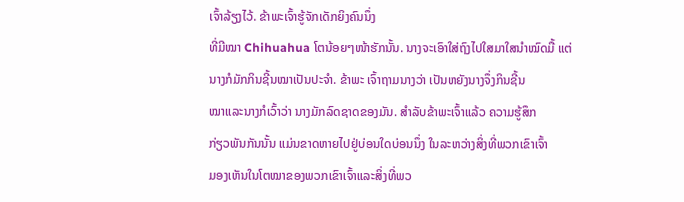ເຈົ້າລ້ຽງໄວ້. ຂ້າພະເຈົ້າຮູ້ຈັກເດັກຍິງຄົນນຶ່ງ
ທີ່ມີໝາ Chihuahua ໂຕນ້ອຍໆໜ້າຮັກນັ້ນ. ນາງຈະເອົາໃສ່ຖົງໄປໃສມາໃສນຳໝົດມື້ ແຕ່ນາງກໍມັກກິນຊີ້ນໝາເປັນປະຈຳ. ຂ້າພະ ເຈົ້າຖາມນາງວ່າ ເປັນຫຍັງນາງຈຶ່ງກິນຊີ້ນ
ໝາແລະນາງກໍເວົ້າວ່າ ນາງມັກລົດຊາດຂອງມັນ. ສຳລັບຂ້າພະເຈົ້າແລ້ວ ຄວາມຮູ້ສຶກ
ກ່ຽວພັນກັນນັ້ນ ແມ່ນຂາດຫາຍໄປຢູ່ບ່ອນໃດບ່ອນນຶ່ງ ໃນລະຫວ່າງສິ່ງທີ່ພວກເຂົາເຈົ້າ
ມອງເຫັນໃນໂຕໝາຂອງພວກເຂົາເຈົ້າແລະສິ່ງທີ່ພວ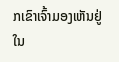ກເຂົາເຈົ້າມອງເຫັນຢູ່ໃນ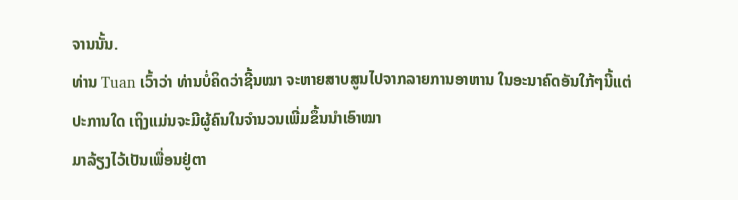ຈານນັ້ນ.
ທ່ານ Tuan ເວົ້າວ່າ ທ່ານບໍ່ຄິດວ່າຊີ້ນໝາ ຈະຫາຍສາບສູນໄປຈາກລາຍການອາຫານ ໃນອະນາຄົດອັນໃກ້ໆນີ້ແຕ່ປະການໃດ ເຖິງແມ່ນຈະມີຜູ້ຄົນໃນຈຳນວນເພີ່ມຂຶ້ນນຳເອົາໝາ
ມາລ້ຽງໄວ້ເປັນເພື່ອນຢູ່ຕາ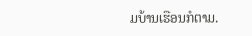ມບ້ານເຮືອນກໍຕາມ.